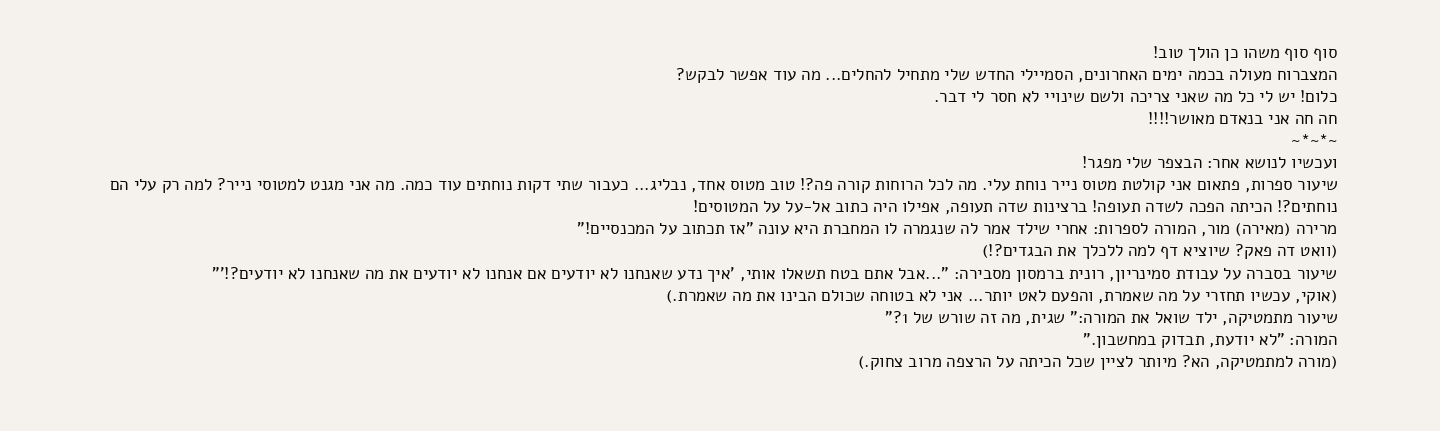סוף סוף משהו כן הולך טוב!
המצברוח מעולה בכמה ימים האחרונים, הסמיילי החדש שלי מתחיל להחלים... מה עוד אפשר לבקש?
כלום! יש לי כל מה שאני צריכה ולשם שינויי לא חסר לי דבר.
חה חה אני בנאדם מאושר!!!!
~*~*~
ועכשיו לנושא אחר: הבצפר שלי מפגר!
שיעור ספרות, פתאום אני קולטת מטוס נייר נוחת עלי. מה לכל הרוחות קורה פה?! טוב מטוס אחד, נבליג... כעבור שתי דקות נוחתים עוד כמה. מה אני מגנט למטוסי נייר? למה רק עלי הם נוחתים?! הכיתה הפכה לשדה תעופה! ברצינות שדה תעופה, אפילו היה כתוב אל-על על המטוסים!
מרירה (מאירה) מור, המורה לספרות: אחרי שילד אמר לה שנגמרה לו המחברת היא עונה "אז תכתוב על המכנסיים!"
(וואט דה פאק? שיוציא דף למה ללכלך את הבגדים?!)
שיעור בסברה על עבודת סמינריון, רונית ברמסון מסבירה: "...אבל אתם בטח תשאלו אותי, 'איך נדע שאנחנו לא יודעים אם אנחנו לא יודעים את מה שאנחנו לא יודעים?!'"
(אוקי, עכשיו תחזרי על מה שאמרת, והפעם לאט יותר... אני לא בטוחה שכולם הבינו את מה שאמרת.)
שיעור מתמטיקה, ילד שואל את המורה:" שגית, מה זה שורש של 1?"
המורה: "לא יודעת, תבדוק במחשבון."
(מורה למתמטיקה, הא? מיותר לציין שכל הכיתה על הרצפה מרוב צחוק.)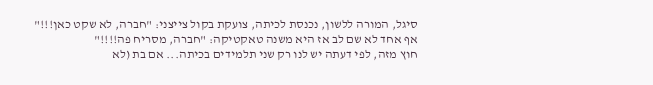סיגל, המורה ללשון, נכנסת לכיתה, צועקת בקול צייצני: "חברה, לא שקט כאן!!!" אף אחד לא שם לב אז היא משנה טאקטיקה: "חברה, מסריח פה!!!!"
חוץ מזה, לפי דעתה יש לנו רק שני תלמידים בכיתה... אם בת (לא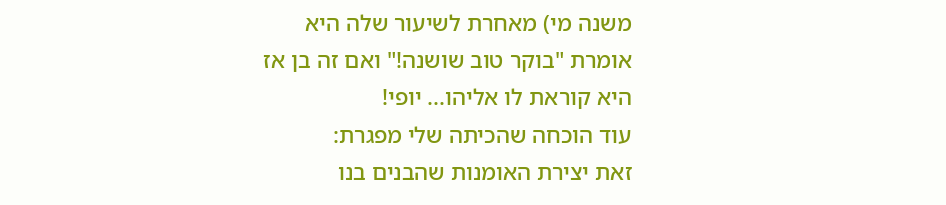משנה מי) מאחרת לשיעור שלה היא אומרת "בוקר טוב שושנה!" ואם זה בן אז היא קוראת לו אליהו... יופי!
עוד הוכחה שהכיתה שלי מפגרת:
זאת יצירת האומנות שהבנים בנו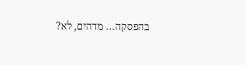בהפסקה... מדהים, לא?